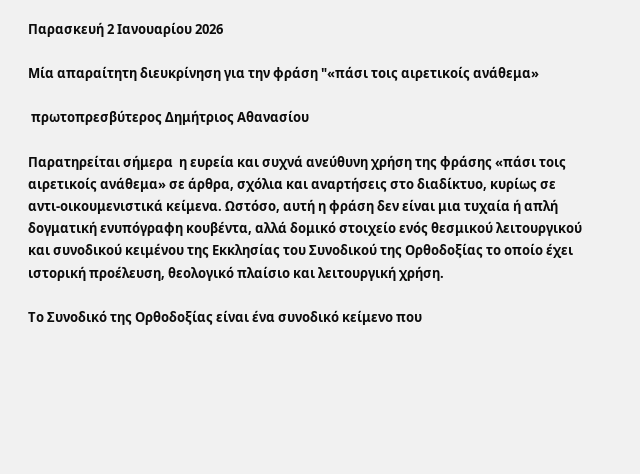Παρασκευή 2 Ιανουαρίου 2026

Mία απαραίτητη διευκρίνηση για την φράση "«πάσι τοις αιρετικοίς ανάθεμα»

 πρωτοπρεσβύτερος Δημήτριος Αθανασίου

Παρατηρείται σήμερα  η ευρεία και συχνά ανεύθυνη χρήση της φράσης «πάσι τοις αιρετικοίς ανάθεμα» σε άρθρα, σχόλια και αναρτήσεις στο διαδίκτυο, κυρίως σε  αντι‑οικουμενιστικά κείμενα. Ωστόσο, αυτή η φράση δεν είναι μια τυχαία ή απλή δογματική ενυπόγραφη κουβέντα, αλλά δομικό στοιχείο ενός θεσμικού λειτουργικού και συνοδικού κειμένου της Εκκλησίας του Συνοδικού της Ορθοδοξίας το οποίο έχει ιστορική προέλευση, θεολογικό πλαίσιο και λειτουργική χρήση.

Το Συνοδικό της Ορθοδοξίας είναι ένα συνοδικό κείμενο που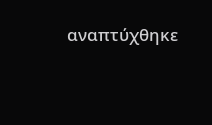αναπτύχθηκε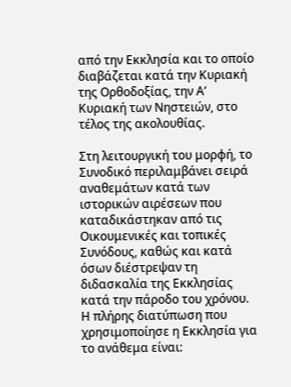από την Εκκλησία και το οποίο διαβάζεται κατά την Κυριακή της Ορθοδοξίας, την Α’ Κυριακή των Νηστειών, στο τέλος της ακολουθίας.

Στη λειτουργική του μορφή, το Συνοδικό περιλαμβάνει σειρά αναθεμάτων κατά των ιστορικών αιρέσεων που καταδικάστηκαν από τις Οικουμενικές και τοπικές Συνόδους, καθώς και κατά όσων διέστρεψαν τη διδασκαλία της Εκκλησίας κατά την πάροδο του χρόνου. Η πλήρης διατύπωση που χρησιμοποίησε η Εκκλησία για το ανάθεμα είναι: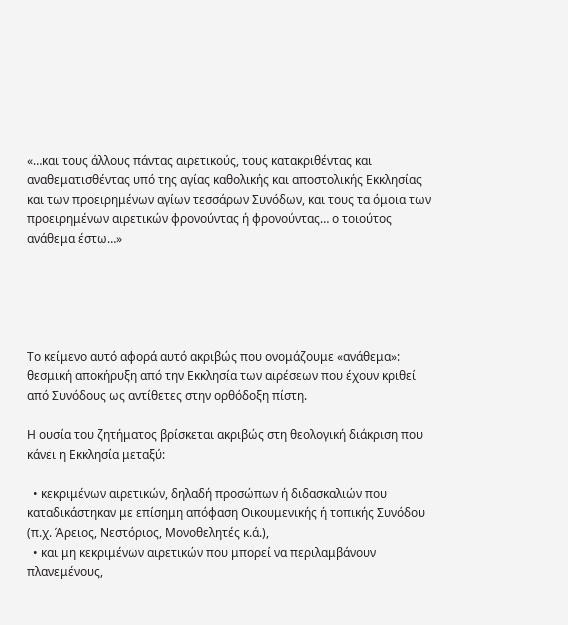«…και τους άλλους πάντας αιρετικούς, τους κατακριθέντας και αναθεματισθέντας υπό της αγίας καθολικής και αποστολικής Εκκλησίας και των προειρημένων αγίων τεσσάρων Συνόδων, και τους τα όμοια των προειρημένων αιρετικών φρονούντας ή φρονούντας… ο τοιούτος ανάθεμα έστω…»





Το κείμενο αυτό αφορά αυτό ακριβώς που ονομάζουμε «ανάθεμα»: θεσμική αποκήρυξη από την Εκκλησία των αιρέσεων που έχουν κριθεί από Συνόδους ως αντίθετες στην ορθόδοξη πίστη.

Η ουσία του ζητήματος βρίσκεται ακριβώς στη θεολογική διάκριση που κάνει η Εκκλησία μεταξύ:

  • κεκριμένων αιρετικών, δηλαδή προσώπων ή διδασκαλιών που καταδικάστηκαν με επίσημη απόφαση Οικουμενικής ή τοπικής Συνόδου (π.χ. Άρειος, Νεστόριος, Μονοθελητές κ.ά.),
  • και μη κεκριμένων αιρετικών που μπορεί να περιλαμβάνουν πλανεμένους,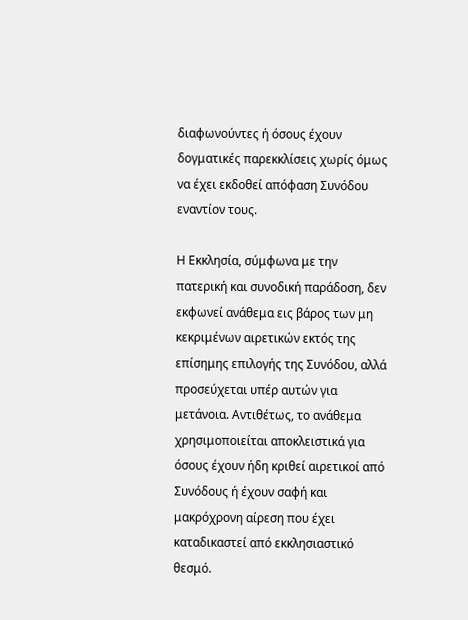διαφωνούντες ή όσους έχουν δογματικές παρεκκλίσεις χωρίς όμως να έχει εκδοθεί απόφαση Συνόδου εναντίον τους.

Η Εκκλησία, σύμφωνα με την πατερική και συνοδική παράδοση, δεν εκφωνεί ανάθεμα εις βάρος των μη κεκριμένων αιρετικών εκτός της επίσημης επιλογής της Συνόδου, αλλά προσεύχεται υπέρ αυτών για μετάνοια. Αντιθέτως, το ανάθεμα χρησιμοποιείται αποκλειστικά για όσους έχουν ήδη κριθεί αιρετικοί από Συνόδους ή έχουν σαφή και μακρόχρονη αίρεση που έχει καταδικαστεί από εκκλησιαστικό θεσμό.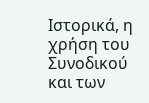Ιστορικά, η χρήση του Συνοδικού και των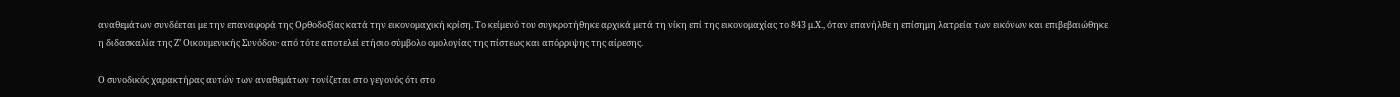αναθεμάτων συνδέεται με την επαναφορά της Ορθοδοξίας κατά την εικονομαχική κρίση. Το κείμενό του συγκροτήθηκε αρχικά μετά τη νίκη επί της εικονομαχίας το 843 μ.Χ., όταν επανήλθε η επίσημη λατρεία των εικόνων και επιβεβαιώθηκε η διδασκαλία της Ζ’ Οικουμενικής Συνόδου· από τότε αποτελεί ετήσιο σύμβολο ομολογίας της πίστεως και απόρριψης της αίρεσης.

Ο συνοδικός χαρακτήρας αυτών των αναθεμάτων τονίζεται στο γεγονός ότι στο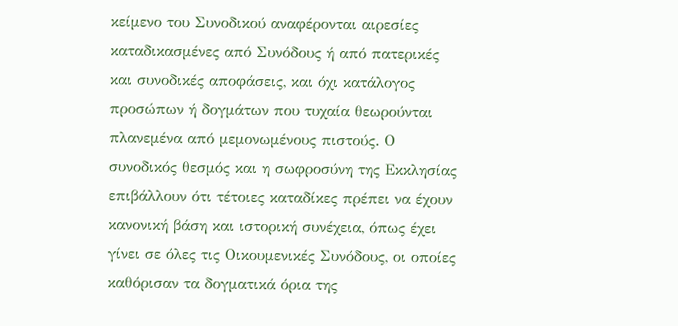κείμενο του Συνοδικού αναφέρονται αιρεσίες καταδικασμένες από Συνόδους ή από πατερικές και συνοδικές αποφάσεις, και όχι κατάλογος προσώπων ή δογμάτων που τυχαία θεωρούνται πλανεμένα από μεμονωμένους πιστούς. Ο συνοδικός θεσμός και η σωφροσύνη της Εκκλησίας επιβάλλουν ότι τέτοιες καταδίκες πρέπει να έχουν κανονική βάση και ιστορική συνέχεια, όπως έχει γίνει σε όλες τις Οικουμενικές Συνόδους, οι οποίες καθόρισαν τα δογματικά όρια της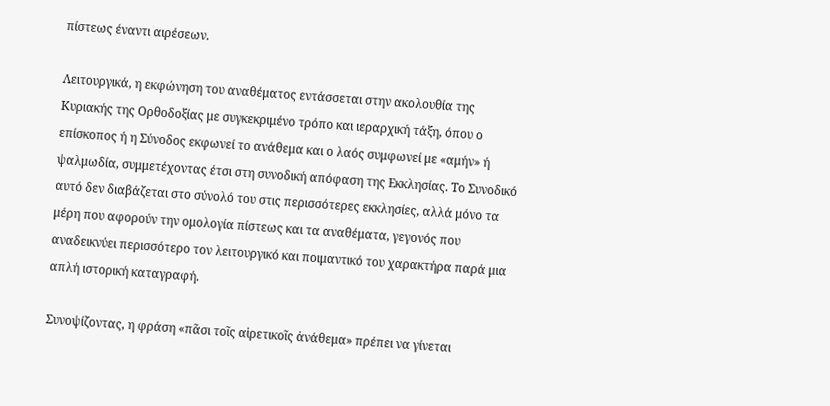πίστεως έναντι αιρέσεων.

Λειτουργικά, η εκφώνηση του αναθέματος εντάσσεται στην ακολουθία της Κυριακής της Ορθοδοξίας με συγκεκριμένο τρόπο και ιεραρχική τάξη, όπου ο επίσκοπος ή η Σύνοδος εκφωνεί το ανάθεμα και ο λαός συμφωνεί με «αμήν» ή ψαλμωδία, συμμετέχοντας έτσι στη συνοδική απόφαση της Εκκλησίας. Το Συνοδικό αυτό δεν διαβάζεται στο σύνολό του στις περισσότερες εκκλησίες, αλλά μόνο τα μέρη που αφορούν την ομολογία πίστεως και τα αναθέματα, γεγονός που αναδεικνύει περισσότερο τον λειτουργικό και ποιμαντικό του χαρακτήρα παρά μια απλή ιστορική καταγραφή.

Συνοψίζοντας, η φράση «πᾶσι τοῖς αἱρετικοῖς ἀνάθεμα» πρέπει να γίνεται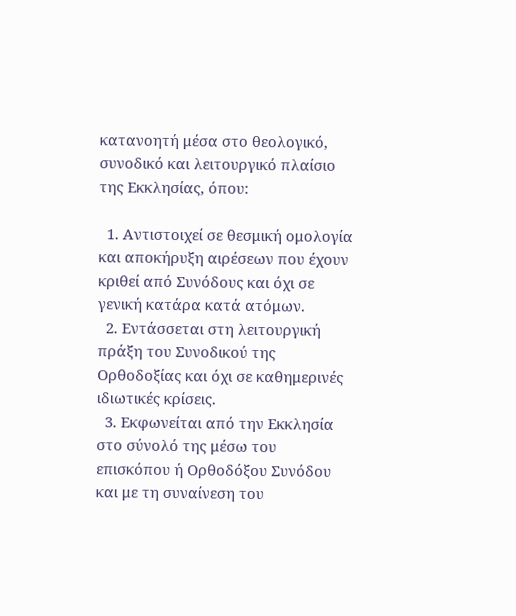κατανοητή μέσα στο θεολογικό, συνοδικό και λειτουργικό πλαίσιο της Εκκλησίας, όπου:

  1. Αντιστοιχεί σε θεσμική ομολογία και αποκήρυξη αιρέσεων που έχουν κριθεί από Συνόδους και όχι σε γενική κατάρα κατά ατόμων.
  2. Εντάσσεται στη λειτουργική πράξη του Συνοδικού της Ορθοδοξίας και όχι σε καθημερινές ιδιωτικές κρίσεις.
  3. Εκφωνείται από την Εκκλησία στο σύνολό της μέσω του επισκόπου ή Ορθοδόξου Συνόδου και με τη συναίνεση του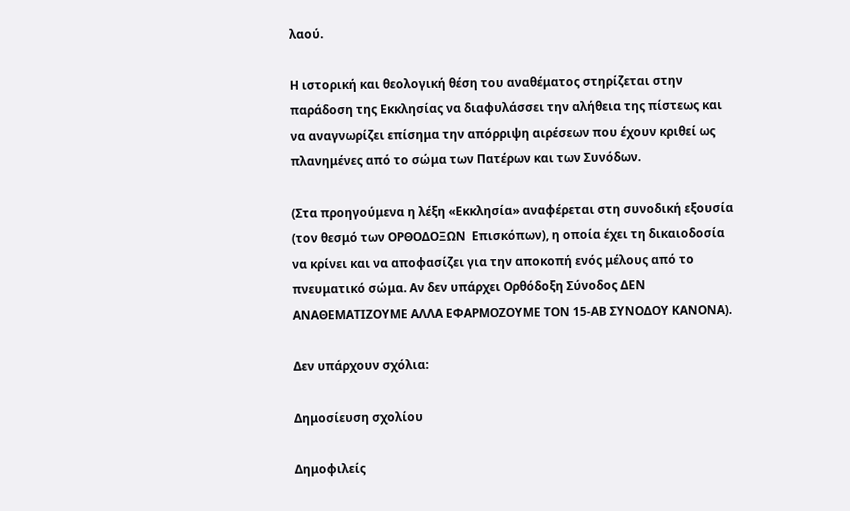λαού.

Η ιστορική και θεολογική θέση του αναθέματος στηρίζεται στην παράδοση της Εκκλησίας να διαφυλάσσει την αλήθεια της πίστεως και να αναγνωρίζει επίσημα την απόρριψη αιρέσεων που έχουν κριθεί ως πλανημένες από το σώμα των Πατέρων και των Συνόδων.

(Στα προηγούμενα η λέξη «Εκκλησία» αναφέρεται στη συνοδική εξουσία (τον θεσμό των ΟΡΘΟΔΟΞΩΝ  Επισκόπων), η οποία έχει τη δικαιοδοσία να κρίνει και να αποφασίζει για την αποκοπή ενός μέλους από το πνευματικό σώμα. Αν δεν υπάρχει Ορθόδοξη Σύνοδος ΔΕΝ ΑΝΑΘΕΜΑΤΙΖΟΥΜΕ ΑΛΛΑ ΕΦΑΡΜΟΖΟΥΜΕ ΤΟΝ 15-ΑΒ ΣΥΝΟΔΟΥ ΚΑΝΟΝΑ).

Δεν υπάρχουν σχόλια:

Δημοσίευση σχολίου

Δημοφιλείς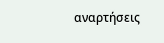αναρτήσεις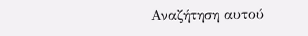Αναζήτηση αυτού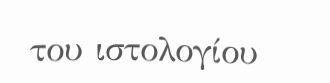του ιστολογίου